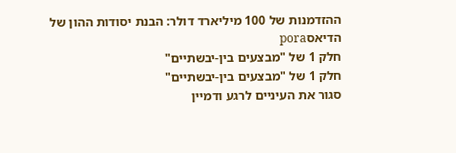ההזדמנות של 100 מיליארד דולר: הבנת יסודות ההון של הדיאסpora
חלק 1 של "מבצעים בין-יבשתיים"
חלק 1 של "מבצעים בין-יבשתיים"
סגור את העיניים לרגע ודמיין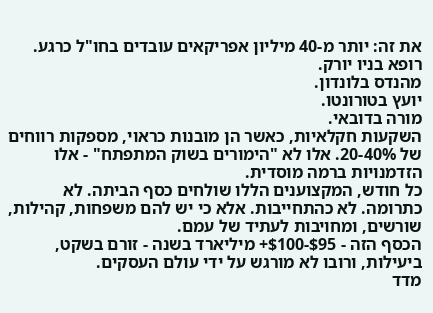את זה: יותר מ-40 מיליון אפריקאים עובדים בחו"ל כרגע.
רופא בניו יורק.
מהנדס בלונדון.
יועץ בטורונטו.
מורה בדובאי.
השקעות חקלאיות, כאשר הן מובנות כראוי, מספקות רווחים של 20-40%. אלו לא "הימורים בשוק המתפתח" - אלו הזדמנויות ברמה מוסדית.
כל חודש, המקצוענים הללו שולחים כסף הביתה. לא כתרומה. לא כהתחייבות. אלא כי יש להם משפחות, קהילות, שורשים, ומחויבות לעתיד של עמם.
הכסף הזה - $95-$100+ מיליארד בשנה - זורם בשקט, ביעילות, ורובו לא מורגש על ידי עולם העסקים.
מדד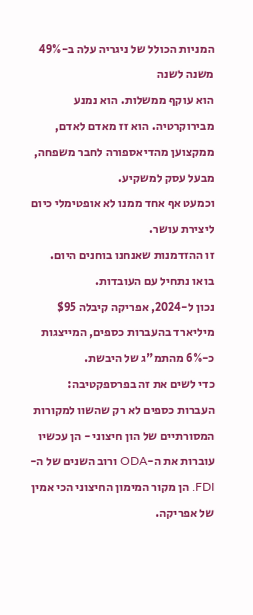המניות הכולל של ניגריה עלה ב-49% משנה לשנה
הוא עוקף ממשלות. הוא נמנע מבירוקרטיה. הוא זז מאדם לאדם, ממקצוען מהדיאספורה לחבר משפחה, מבעל עסק למשקיע.
וכמעט אף אחד ממנו לא אופטימלי כיום ליצירת עושר.
זו ההזדמנות שאנחנו בוחנים היום.
בואו נתחיל עם העובדות.
נכון ל-2024, אפריקה קיבלה $95 מיליארד בהעברות כספים, המייצגות כ-6% מהתמ"ג של היבשת.
כדי לשים את זה בפרספקטיבה:
העברות כספים לא רק שהשוו למקורות המסורתיים של הון חיצוני - הן עכשיו עוברות את ה-ODA ורוב השנים של ה-FDI. הן מקור המימון החיצוני הכי אמין של אפריקה.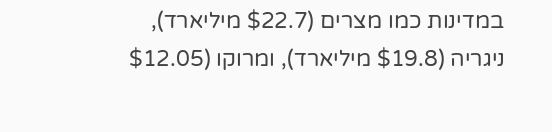במדינות כמו מצרים ($22.7 מיליארד), ניגריה ($19.8 מיליארד), ומרוקו ($12.05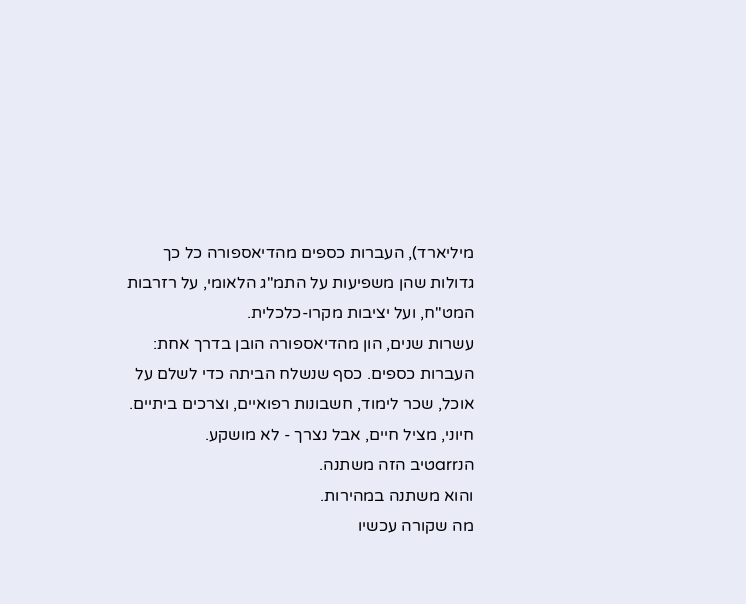מיליארד), העברות כספים מהדיאספורה כל כך גדולות שהן משפיעות על התמ"ג הלאומי, על רזרבות המט"ח, ועל יציבות מקרו-כלכלית.
עשרות שנים, הון מהדיאספורה הובן בדרך אחת: העברות כספים. כסף שנשלח הביתה כדי לשלם על אוכל, שכר לימוד, חשבונות רפואיים, וצרכים ביתיים. חיוני, מציל חיים, אבל נצרך - לא מושקע.
הנarrטיב הזה משתנה.
והוא משתנה במהירות.
מה שקורה עכשיו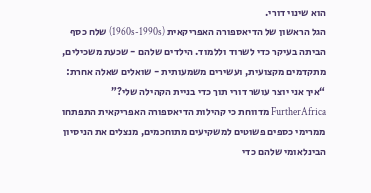הוא שינוי דורי.
הגל הראשון של הדיאספורה האפריקאית (1960s-1990s) שלח כסף הביתה בעיקר כדי לשרוד וללמוד. הילדים שלהם - שכעת משכילים, מתקדמים מקצועית, ועשירים משמעותית - שואלים שאלה אחרת:
“איך אני יוצר עושר דורי תוך כדי בניית הקהילה שלי?”
FurtherAfrica מדווחת כי קהילות הדיאספורה האפריקאית התפתחו ממרימי כספים פשוטים למשקיעים מתוחכמים, מנצלים את הניסיון הבינלאומי שלהם כדי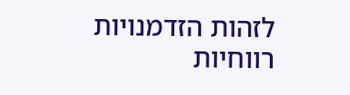לזהות הזדמנויות רווחיות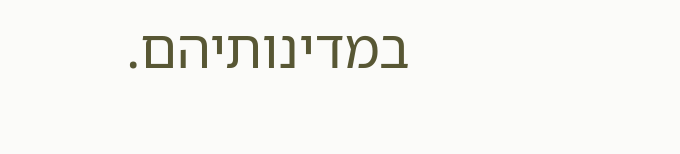במדינותיהם.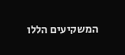המשקיעים הללו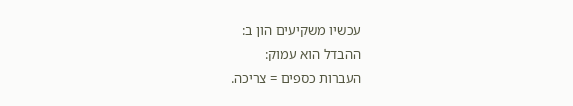עכשיו משקיעים הון ב:
ההבדל הוא עמוק:
העברות כספים = צריכה.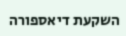השקעת דיאספורה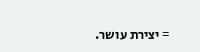= יצירת עושר.